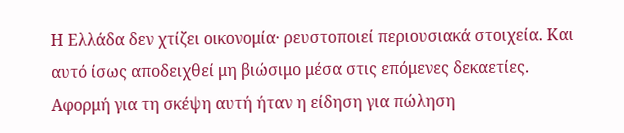Η Ελλάδα δεν χτίζει οικονομία· ρευστοποιεί περιουσιακά στοιχεία. Και αυτό ίσως αποδειχθεί μη βιώσιμο μέσα στις επόμενες δεκαετίες.
Αφορμή για τη σκέψη αυτή ήταν η είδηση για πώληση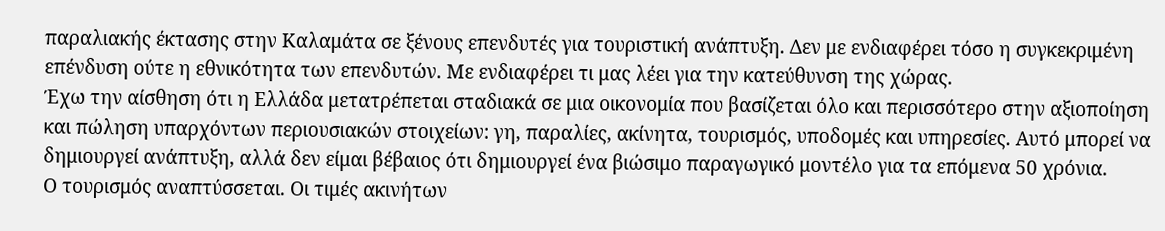παραλιακής έκτασης στην Καλαμάτα σε ξένους επενδυτές για τουριστική ανάπτυξη. Δεν με ενδιαφέρει τόσο η συγκεκριμένη επένδυση ούτε η εθνικότητα των επενδυτών. Με ενδιαφέρει τι μας λέει για την κατεύθυνση της χώρας.
Έχω την αίσθηση ότι η Ελλάδα μετατρέπεται σταδιακά σε μια οικονομία που βασίζεται όλο και περισσότερο στην αξιοποίηση και πώληση υπαρχόντων περιουσιακών στοιχείων: γη, παραλίες, ακίνητα, τουρισμός, υποδομές και υπηρεσίες. Αυτό μπορεί να δημιουργεί ανάπτυξη, αλλά δεν είμαι βέβαιος ότι δημιουργεί ένα βιώσιμο παραγωγικό μοντέλο για τα επόμενα 50 χρόνια.
Ο τουρισμός αναπτύσσεται. Οι τιμές ακινήτων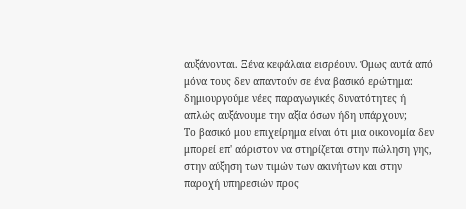αυξάνονται. Ξένα κεφάλαια εισρέουν. Όμως αυτά από μόνα τους δεν απαντούν σε ένα βασικό ερώτημα: δημιουργούμε νέες παραγωγικές δυνατότητες ή απλώς αυξάνουμε την αξία όσων ήδη υπάρχουν;
Το βασικό μου επιχείρημα είναι ότι μια οικονομία δεν μπορεί επ' αόριστον να στηρίζεται στην πώληση γης, στην αύξηση των τιμών των ακινήτων και στην παροχή υπηρεσιών προς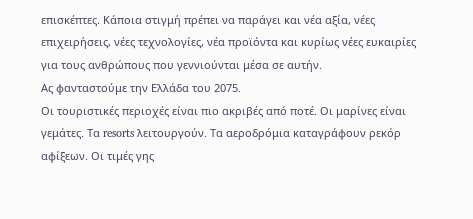επισκέπτες. Κάποια στιγμή πρέπει να παράγει και νέα αξία, νέες επιχειρήσεις, νέες τεχνολογίες, νέα προϊόντα και κυρίως νέες ευκαιρίες για τους ανθρώπους που γεννιούνται μέσα σε αυτήν.
Ας φανταστούμε την Ελλάδα του 2075.
Οι τουριστικές περιοχές είναι πιο ακριβές από ποτέ. Οι μαρίνες είναι γεμάτες. Τα resorts λειτουργούν. Τα αεροδρόμια καταγράφουν ρεκόρ αφίξεων. Οι τιμές γης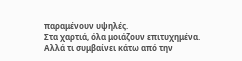παραμένουν υψηλές.
Στα χαρτιά, όλα μοιάζουν επιτυχημένα.
Αλλά τι συμβαίνει κάτω από την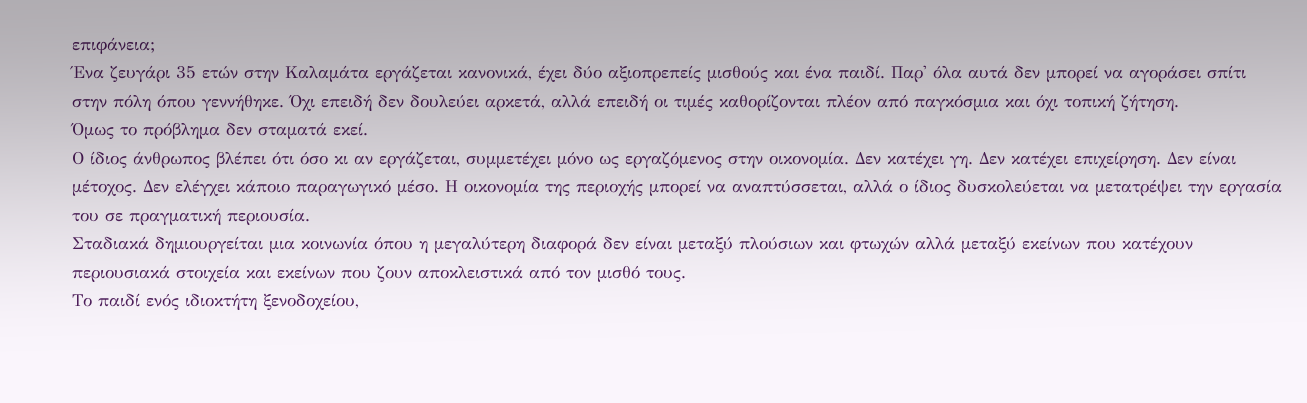επιφάνεια;
Ένα ζευγάρι 35 ετών στην Καλαμάτα εργάζεται κανονικά, έχει δύο αξιοπρεπείς μισθούς και ένα παιδί. Παρ' όλα αυτά δεν μπορεί να αγοράσει σπίτι στην πόλη όπου γεννήθηκε. Όχι επειδή δεν δουλεύει αρκετά, αλλά επειδή οι τιμές καθορίζονται πλέον από παγκόσμια και όχι τοπική ζήτηση.
Όμως το πρόβλημα δεν σταματά εκεί.
Ο ίδιος άνθρωπος βλέπει ότι όσο κι αν εργάζεται, συμμετέχει μόνο ως εργαζόμενος στην οικονομία. Δεν κατέχει γη. Δεν κατέχει επιχείρηση. Δεν είναι μέτοχος. Δεν ελέγχει κάποιο παραγωγικό μέσο. Η οικονομία της περιοχής μπορεί να αναπτύσσεται, αλλά ο ίδιος δυσκολεύεται να μετατρέψει την εργασία του σε πραγματική περιουσία.
Σταδιακά δημιουργείται μια κοινωνία όπου η μεγαλύτερη διαφορά δεν είναι μεταξύ πλούσιων και φτωχών αλλά μεταξύ εκείνων που κατέχουν περιουσιακά στοιχεία και εκείνων που ζουν αποκλειστικά από τον μισθό τους.
Το παιδί ενός ιδιοκτήτη ξενοδοχείου,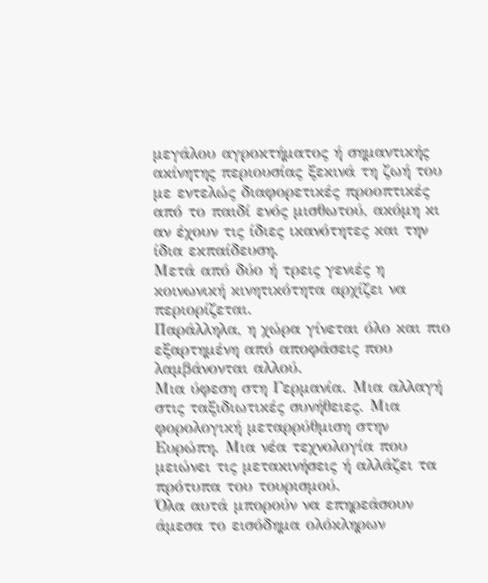μεγάλου αγροκτήματος ή σημαντικής ακίνητης περιουσίας ξεκινά τη ζωή του με εντελώς διαφορετικές προοπτικές από το παιδί ενός μισθωτού, ακόμη κι αν έχουν τις ίδιες ικανότητες και την ίδια εκπαίδευση.
Μετά από δύο ή τρεις γενιές η κοινωνική κινητικότητα αρχίζει να περιορίζεται.
Παράλληλα, η χώρα γίνεται όλο και πιο εξαρτημένη από αποφάσεις που λαμβάνονται αλλού.
Μια ύφεση στη Γερμανία. Μια αλλαγή στις ταξιδιωτικές συνήθειες. Μια φορολογική μεταρρύθμιση στην Ευρώπη. Μια νέα τεχνολογία που μειώνει τις μετακινήσεις ή αλλάζει τα πρότυπα του τουρισμού.
Όλα αυτά μπορούν να επηρεάσουν άμεσα το εισόδημα ολόκληρων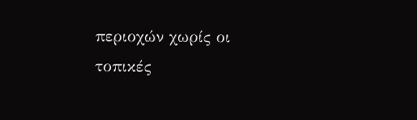περιοχών χωρίς οι τοπικές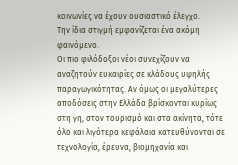κοινωνίες να έχουν ουσιαστικό έλεγχο.
Την ίδια στιγμή εμφανίζεται ένα ακόμη φαινόμενο.
Οι πιο φιλόδοξοι νέοι συνεχίζουν να αναζητούν ευκαιρίες σε κλάδους υψηλής παραγωγικότητας. Αν όμως οι μεγαλύτερες αποδόσεις στην Ελλάδα βρίσκονται κυρίως στη γη, στον τουρισμό και στα ακίνητα, τότε όλο και λιγότερα κεφάλαια κατευθύνονται σε τεχνολογία, έρευνα, βιομηχανία και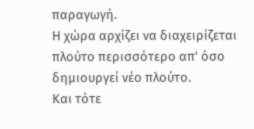παραγωγή.
Η χώρα αρχίζει να διαχειρίζεται πλούτο περισσότερο απ' όσο δημιουργεί νέο πλούτο.
Και τότε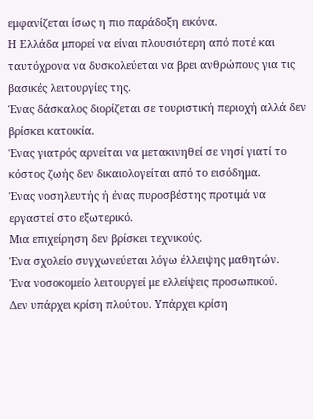εμφανίζεται ίσως η πιο παράδοξη εικόνα.
Η Ελλάδα μπορεί να είναι πλουσιότερη από ποτέ και ταυτόχρονα να δυσκολεύεται να βρει ανθρώπους για τις βασικές λειτουργίες της.
Ένας δάσκαλος διορίζεται σε τουριστική περιοχή αλλά δεν βρίσκει κατοικία.
Ένας γιατρός αρνείται να μετακινηθεί σε νησί γιατί το κόστος ζωής δεν δικαιολογείται από το εισόδημα.
Ένας νοσηλευτής ή ένας πυροσβέστης προτιμά να εργαστεί στο εξωτερικό.
Μια επιχείρηση δεν βρίσκει τεχνικούς.
Ένα σχολείο συγχωνεύεται λόγω έλλειψης μαθητών.
Ένα νοσοκομείο λειτουργεί με ελλείψεις προσωπικού.
Δεν υπάρχει κρίση πλούτου. Υπάρχει κρίση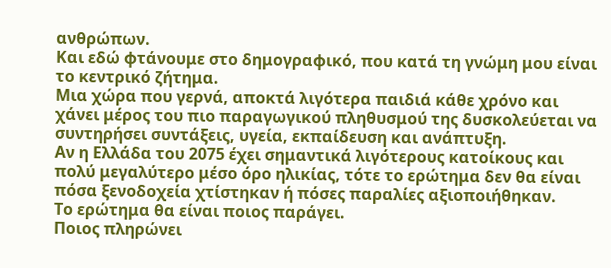ανθρώπων.
Και εδώ φτάνουμε στο δημογραφικό, που κατά τη γνώμη μου είναι το κεντρικό ζήτημα.
Μια χώρα που γερνά, αποκτά λιγότερα παιδιά κάθε χρόνο και χάνει μέρος του πιο παραγωγικού πληθυσμού της δυσκολεύεται να συντηρήσει συντάξεις, υγεία, εκπαίδευση και ανάπτυξη.
Αν η Ελλάδα του 2075 έχει σημαντικά λιγότερους κατοίκους και πολύ μεγαλύτερο μέσο όρο ηλικίας, τότε το ερώτημα δεν θα είναι πόσα ξενοδοχεία χτίστηκαν ή πόσες παραλίες αξιοποιήθηκαν.
Το ερώτημα θα είναι ποιος παράγει.
Ποιος πληρώνει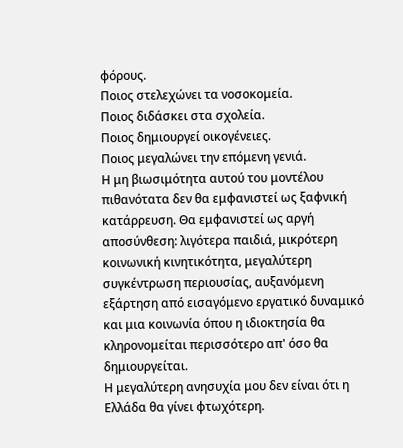φόρους.
Ποιος στελεχώνει τα νοσοκομεία.
Ποιος διδάσκει στα σχολεία.
Ποιος δημιουργεί οικογένειες.
Ποιος μεγαλώνει την επόμενη γενιά.
Η μη βιωσιμότητα αυτού του μοντέλου πιθανότατα δεν θα εμφανιστεί ως ξαφνική κατάρρευση. Θα εμφανιστεί ως αργή αποσύνθεση: λιγότερα παιδιά, μικρότερη κοινωνική κινητικότητα, μεγαλύτερη συγκέντρωση περιουσίας, αυξανόμενη εξάρτηση από εισαγόμενο εργατικό δυναμικό και μια κοινωνία όπου η ιδιοκτησία θα κληρονομείται περισσότερο απ' όσο θα δημιουργείται.
Η μεγαλύτερη ανησυχία μου δεν είναι ότι η Ελλάδα θα γίνει φτωχότερη.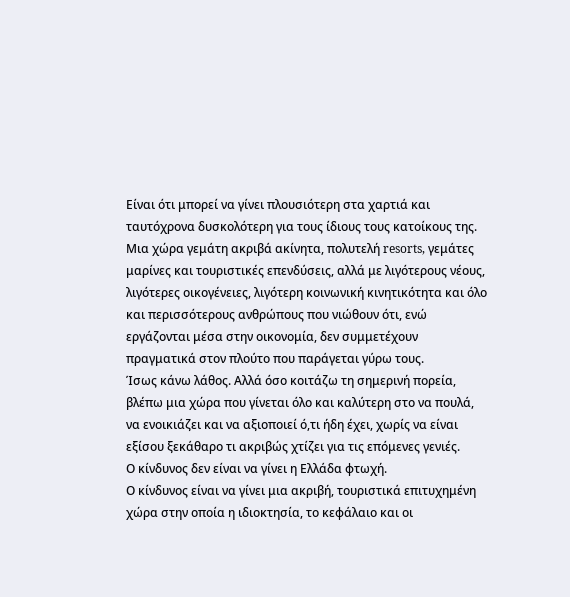Είναι ότι μπορεί να γίνει πλουσιότερη στα χαρτιά και ταυτόχρονα δυσκολότερη για τους ίδιους τους κατοίκους της.
Μια χώρα γεμάτη ακριβά ακίνητα, πολυτελή resorts, γεμάτες μαρίνες και τουριστικές επενδύσεις, αλλά με λιγότερους νέους, λιγότερες οικογένειες, λιγότερη κοινωνική κινητικότητα και όλο και περισσότερους ανθρώπους που νιώθουν ότι, ενώ εργάζονται μέσα στην οικονομία, δεν συμμετέχουν πραγματικά στον πλούτο που παράγεται γύρω τους.
Ίσως κάνω λάθος. Αλλά όσο κοιτάζω τη σημερινή πορεία, βλέπω μια χώρα που γίνεται όλο και καλύτερη στο να πουλά, να ενοικιάζει και να αξιοποιεί ό,τι ήδη έχει, χωρίς να είναι εξίσου ξεκάθαρο τι ακριβώς χτίζει για τις επόμενες γενιές.
Ο κίνδυνος δεν είναι να γίνει η Ελλάδα φτωχή.
Ο κίνδυνος είναι να γίνει μια ακριβή, τουριστικά επιτυχημένη χώρα στην οποία η ιδιοκτησία, το κεφάλαιο και οι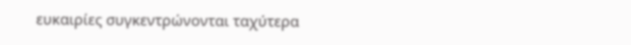ευκαιρίες συγκεντρώνονται ταχύτερα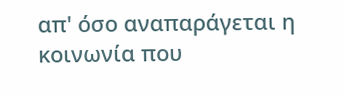απ' όσο αναπαράγεται η κοινωνία που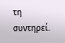τη συντηρεί.